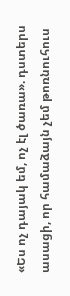«Ես ոչ դայակ եմ, ոչ էլ ծառա». դստերս ասացի, որ համաձայն չեմ թոռնուհուս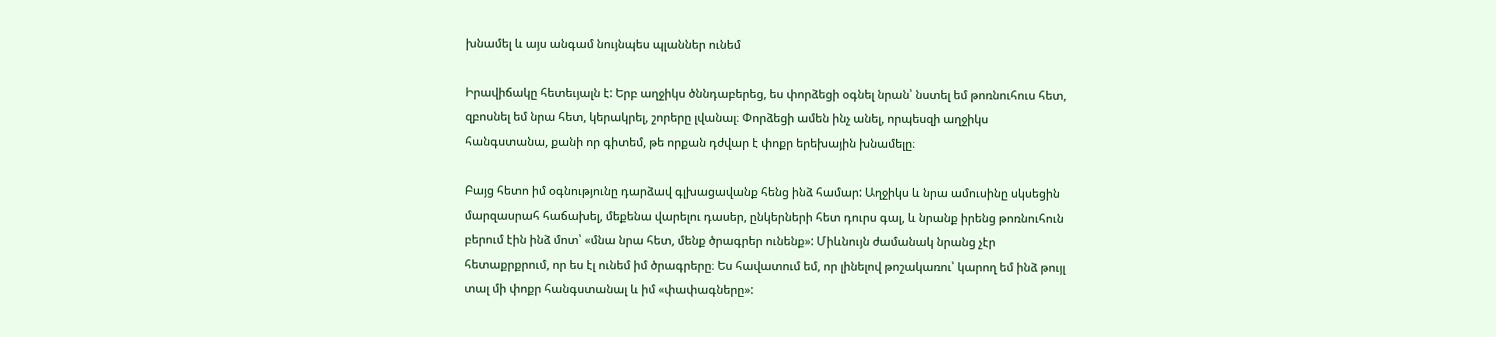խնամել և այս անգամ նույնպես պլաններ ունեմ

Իրավիճակը հետեւյալն է: Երբ աղջիկս ծննդաբերեց, ես փորձեցի օգնել նրան՝ նստել եմ թոռնուհուս հետ, զբոսնել եմ նրա հետ, կերակրել, շորերը լվանալ։ Փորձեցի ամեն ինչ անել, որպեսզի աղջիկս հանգստանա, քանի որ գիտեմ, թե որքան դժվար է փոքր երեխային խնամելը։

Բայց հետո իմ օգնությունը դարձավ գլխացավանք հենց ինձ համար: Աղջիկս և նրա ամուսինը սկսեցին մարզասրահ հաճախել, մեքենա վարելու դասեր, ընկերների հետ դուրս գալ, և նրանք իրենց թոռնուհուն բերում էին ինձ մոտ՝ «մնա նրա հետ, մենք ծրագրեր ունենք»: Միևնույն ժամանակ նրանց չէր հետաքրքրում, որ ես էլ ունեմ իմ ծրագրերը։ Ես հավատում եմ, որ լինելով թոշակառու՝ կարող եմ ինձ թույլ տալ մի փոքր հանգստանալ և իմ «փափագները»: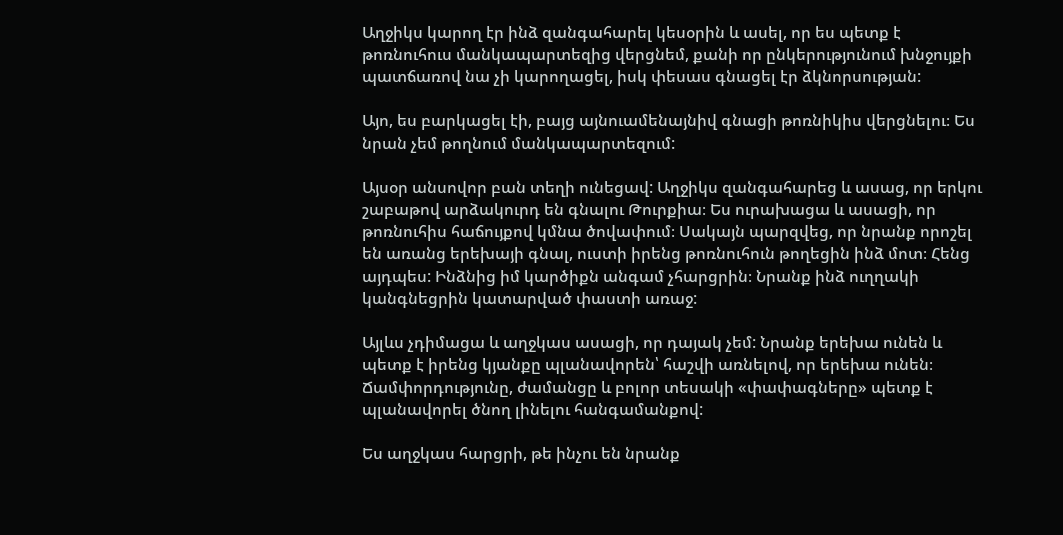Աղջիկս կարող էր ինձ զանգահարել կեսօրին և ասել, որ ես պետք է թոռնուհուս մանկապարտեզից վերցնեմ, քանի որ ընկերությունում խնջույքի պատճառով նա չի կարողացել, իսկ փեսաս գնացել էր ձկնորսության:

Այո, ես բարկացել էի, բայց այնուամենայնիվ գնացի թոռնիկիս վերցնելու։ Ես նրան չեմ թողնում մանկապարտեզում:

Այսօր անսովոր բան տեղի ունեցավ: Աղջիկս զանգահարեց և ասաց, որ երկու շաբաթով արձակուրդ են գնալու Թուրքիա։ Ես ուրախացա և ասացի, որ թոռնուհիս հաճույքով կմնա ծովափում։ Սակայն պարզվեց, որ նրանք որոշել են առանց երեխայի գնալ, ուստի իրենց թոռնուհուն թողեցին ինձ մոտ։ Հենց այդպես: Ինձնից իմ կարծիքն անգամ չհարցրին։ Նրանք ինձ ուղղակի կանգնեցրին կատարված փաստի առաջ:

Այլևս չդիմացա և աղջկաս ասացի, որ դայակ չեմ: Նրանք երեխա ունեն և պետք է իրենց կյանքը պլանավորեն՝ հաշվի առնելով, որ երեխա ունեն։ Ճամփորդությունը, ժամանցը և բոլոր տեսակի «փափագները» պետք է պլանավորել ծնող լինելու հանգամանքով:

Ես աղջկաս հարցրի, թե ինչու են նրանք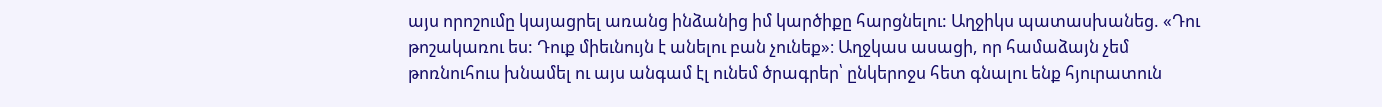այս որոշումը կայացրել առանց ինձանից իմ կարծիքը հարցնելու: Աղջիկս պատասխանեց. «Դու թոշակառու ես: Դուք միեւնույն է անելու բան չունեք»։ Աղջկաս ասացի, որ համաձայն չեմ թոռնուհուս խնամել ու այս անգամ էլ ունեմ ծրագրեր՝ ընկերոջս հետ գնալու ենք հյուրատուն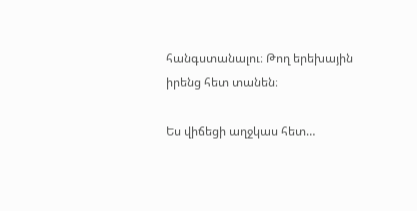հանգստանալու։ Թող երեխային իրենց հետ տանեն։

Ես վիճեցի աղջկաս հետ…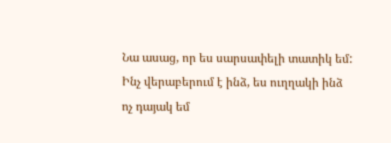Նա ասաց, որ ես սարսափելի տատիկ եմ: Ինչ վերաբերում է ինձ, ես ուղղակի ինձ ոչ դայակ եմ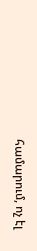համարում, ոչ էլ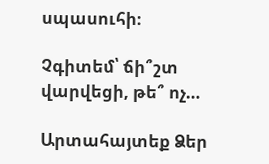սպասուհի։

Չգիտեմ՝ ճի՞շտ վարվեցի, թե՞ ոչ…

Արտահայտեք Ձեր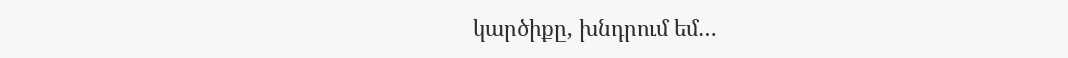կարծիքը, խնդրում եմ…